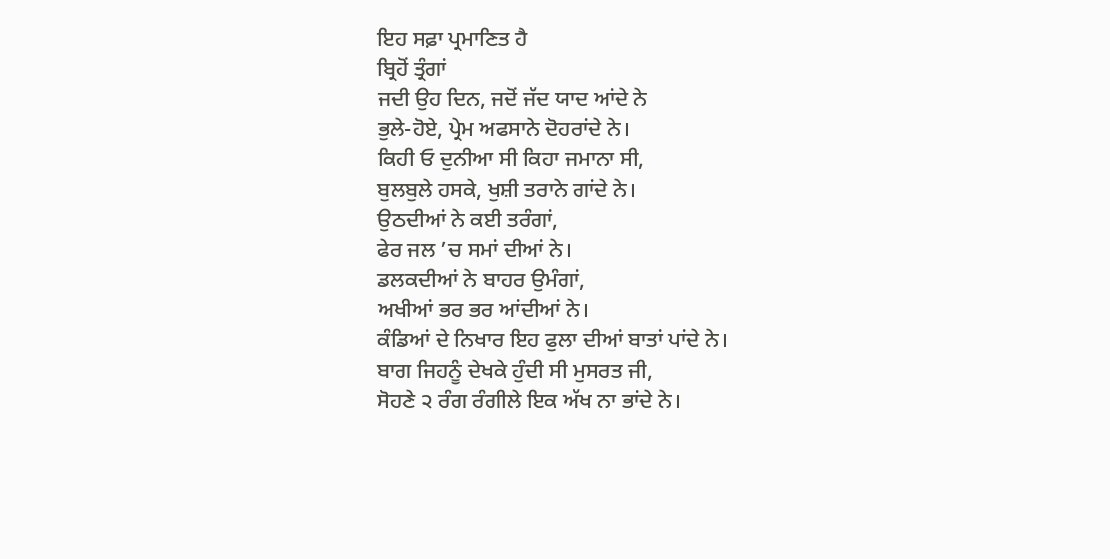ਇਹ ਸਫ਼ਾ ਪ੍ਰਮਾਣਿਤ ਹੈ
ਬ੍ਰਿਹੋਂ ਤ੍ਰੰਗਾਂ
ਜਦੀ ਉਹ ਦਿਨ, ਜਦੋਂ ਜੱਦ ਯਾਦ ਆਂਦੇ ਨੇ
ਭੁਲੇ-ਹੋਏ, ਪ੍ਰੇਮ ਅਫਸਾਨੇ ਦੋਹਰਾਂਦੇ ਨੇ।
ਕਿਹੀ ਓ ਦੁਨੀਆ ਸੀ ਕਿਹਾ ਜਮਾਨਾ ਸੀ,
ਬੁਲਬੁਲੇ ਹਸਕੇ, ਖੁਸ਼ੀ ਤਰਾਨੇ ਗਾਂਦੇ ਨੇ।
ਉਠਦੀਆਂ ਨੇ ਕਈ ਤਰੰਗਾਂ,
ਫੇਰ ਜਲ ’ਚ ਸਮਾਂ ਦੀਆਂ ਨੇ।
ਡਲਕਦੀਆਂ ਨੇ ਬਾਹਰ ਉਮੰਗਾਂ,
ਅਖੀਆਂ ਭਰ ਭਰ ਆਂਦੀਆਂ ਨੇ।
ਕੰਡਿਆਂ ਦੇ ਨਿਖਾਰ ਇਹ ਫੁਲਾ ਦੀਆਂ ਬਾਤਾਂ ਪਾਂਦੇ ਨੇ।
ਬਾਗ ਜਿਹਨੂੰ ਦੇਖਕੇ ਹੁੰਦੀ ਸੀ ਮੁਸਰਤ ਜੀ,
ਸੋਹਣੇ ੨ ਰੰਗ ਰੰਗੀਲੇ ਇਕ ਅੱਖ ਨਾ ਭਾਂਦੇ ਨੇ।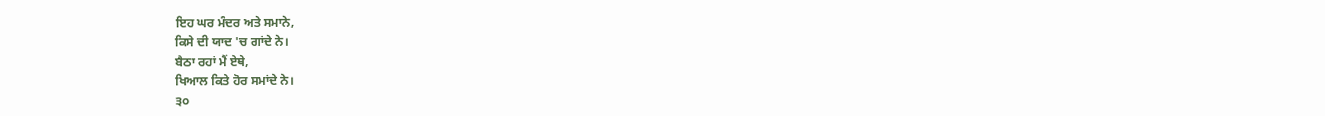ਇਹ ਘਰ ਮੰਦਰ ਅਤੇ ਸਮਾਨੇ,
ਕਿਸੇ ਦੀ ਯਾਦ 'ਚ ਗਾਂਦੇ ਨੇ।
ਬੈਠਾ ਰਹਾਂ ਮੈਂ ਏਥੇ,
ਖਿਆਲ ਕਿਤੇ ਹੋਰ ਸਮਾਂਦੇ ਨੇ।
੩੦